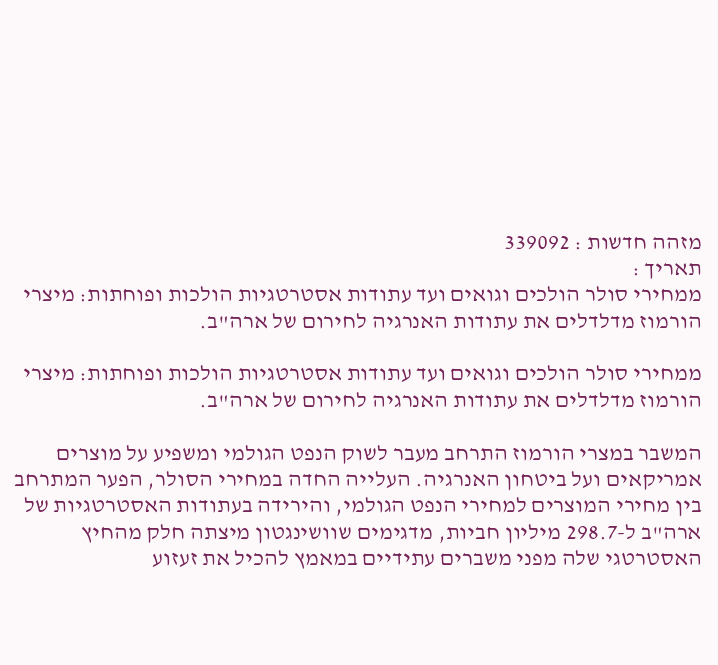מזהה חדשות : 339092
תאריך :
ממחירי סולר הולכים וגואים ועד עתודות אסטרטגיות הולכות ופוחתות: מיצרי הורמוז מדלדלים את עתודות האנרגיה לחירום של ארה"ב.

ממחירי סולר הולכים וגואים ועד עתודות אסטרטגיות הולכות ופוחתות: מיצרי הורמוז מדלדלים את עתודות האנרגיה לחירום של ארה"ב.

המשבר במצרי הורמוז התרחב מעבר לשוק הנפט הגולמי ומשפיע על מוצרים אמריקאים ועל ביטחון האנרגיה. העלייה החדה במחירי הסולר, הפער המתרחב בין מחירי המוצרים למחירי הנפט הגולמי, והירידה בעתודות האסטרטגיות של ארה"ב ל-298.7 מיליון חביות, מדגימים שוושינגטון מיצתה חלק מהחיץ האסטרטגי שלה מפני משברים עתידיים במאמץ להכיל את זעזוע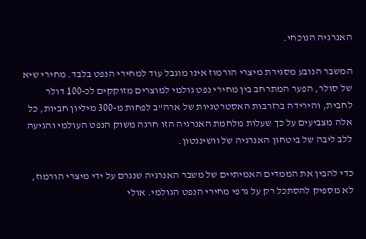האנרגיה הנוכחי.

המשבר הנובע מסגירת מיצרי הורמוז אינו מוגבל עוד למחירי הנפט בלבד. מחירי שיא של סולר, הפער המתרחב בין מחירי נפט גולמי למוצרים מזוקקים לכ-100 דולר לחבית, והירידה ברזרבות האסטרטגיות של ארה"ב לפחות מ-300 מיליון חביות, כל אלה מצביעים על כך שעלות מלחמת האנרגיה הזו חרגה משוק הנפט העולמי והגיעה ללב ליבה של ביטחון האנרגיה של וושינגטון.

כדי להבין את הממדים האמיתיים של משבר האנרגיה שנגרם על ידי מיצרי הורמוז, לא מספיק להסתכל רק על גרפי מחירי הנפט הגולמי. אולי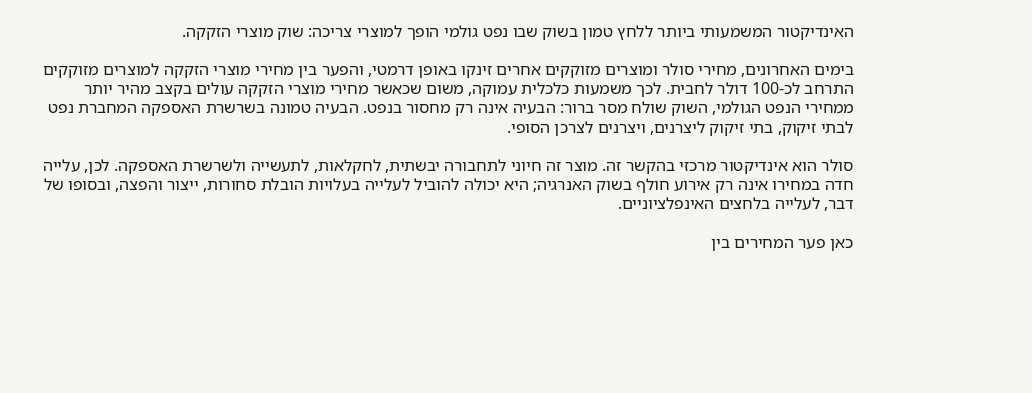האינדיקטור המשמעותי ביותר ללחץ טמון בשוק שבו נפט גולמי הופך למוצרי צריכה: שוק מוצרי הזקקה.

בימים האחרונים, מחירי סולר ומוצרים מזוקקים אחרים זינקו באופן דרמטי, והפער בין מחירי מוצרי הזקקה למוצרים מזוקקים התרחב לכ-100 דולר לחבית. לכך משמעות כלכלית עמוקה, משום שכאשר מחירי מוצרי הזקקה עולים בקצב מהיר יותר ממחירי הנפט הגולמי, השוק שולח מסר ברור: הבעיה אינה רק מחסור בנפט. הבעיה טמונה בשרשרת האספקה המחברת נפט לבתי זיקוק, בתי זיקוק ליצרנים, ויצרנים לצרכן הסופי.

סולר הוא אינדיקטור מרכזי בהקשר זה. מוצר זה חיוני לתחבורה יבשתית, לחקלאות, לתעשייה ולשרשרת האספקה. לכן, עלייה חדה במחירו אינה רק אירוע חולף בשוק האנרגיה; היא יכולה להוביל לעלייה בעלויות הובלת סחורות, ייצור והפצה, ובסופו של דבר, לעלייה בלחצים האינפלציוניים.

כאן פער המחירים בין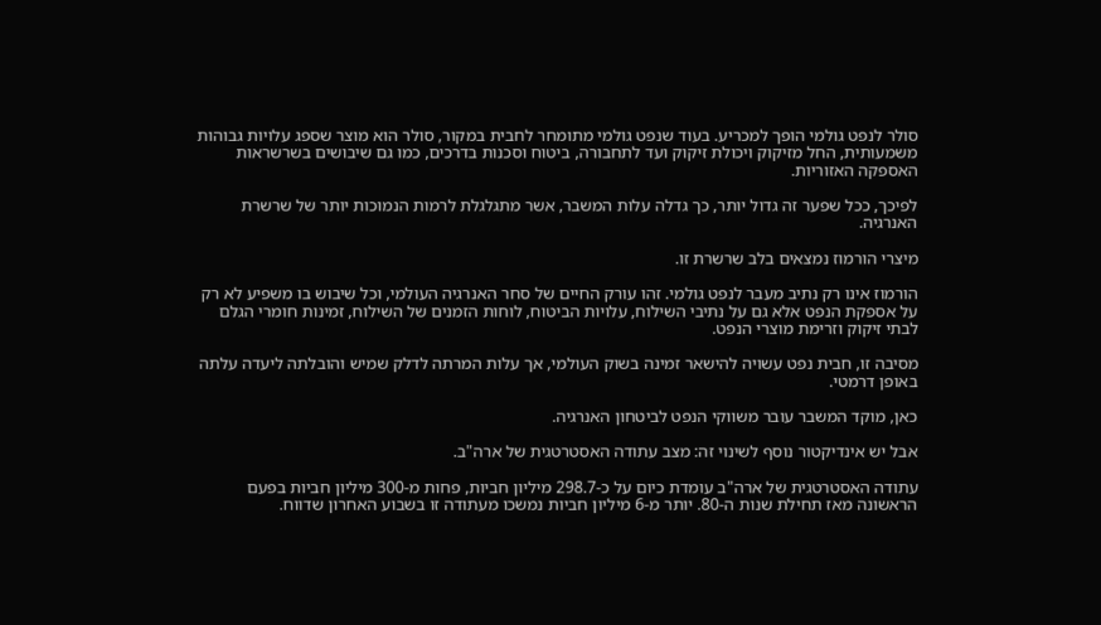סולר לנפט גולמי הופך למכריע. בעוד שנפט גולמי מתומחר לחבית במקור, סולר הוא מוצר שספג עלויות גבוהות משמעותית, החל מזיקוק ויכולת זיקוק ועד לתחבורה, ביטוח וסכנות בדרכים, כמו גם שיבושים בשרשראות האספקה האזוריות.

לפיכך, ככל שפער זה גדול יותר, כך גדלה עלות המשבר, אשר מתגלגלת לרמות הנמוכות יותר של שרשרת האנרגיה.

מיצרי הורמוז נמצאים בלב שרשרת זו.

הורמוז אינו רק נתיב מעבר לנפט גולמי. זהו עורק החיים של סחר האנרגיה העולמי, וכל שיבוש בו משפיע לא רק על אספקת הנפט אלא גם על נתיבי השילוח, עלויות הביטוח, לוחות הזמנים של השילוח, זמינות חומרי הגלם לבתי זיקוק וזרימת מוצרי הנפט.

מסיבה זו, חבית נפט עשויה להישאר זמינה בשוק העולמי, אך עלות המרתה לדלק שמיש והובלתה ליעדה עלתה באופן דרמטי.

כאן, מוקד המשבר עובר משווקי הנפט לביטחון האנרגיה.

אבל יש אינדיקטור נוסף לשינוי זה: מצב עתודה האסטרטגית של ארה"ב.

עתודה האסטרטגית של ארה"ב עומדת כיום על כ-298.7 מיליון חביות, פחות מ-300 מיליון חביות בפעם הראשונה מאז תחילת שנות ה-80. יותר מ-6 מיליון חביות נמשכו מעתודה זו בשבוע האחרון שדווח.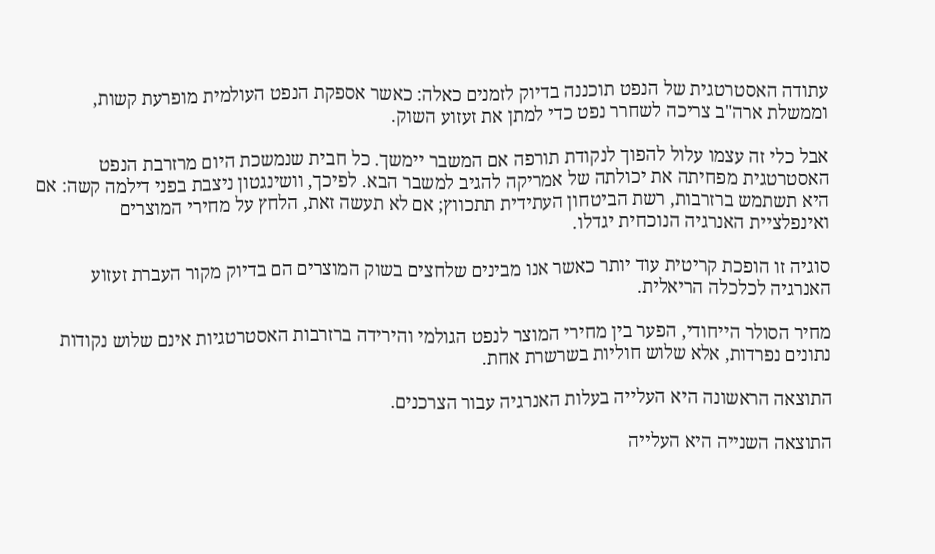עתודה האסטרטגית של הנפט תוכננה בדיוק לזמנים כאלה: כאשר אספקת הנפט העולמית מופרעת קשות, וממשלת ארה"ב צריכה לשחרר נפט כדי למתן את זעזוע השוק.

אבל כלי זה עצמו עלול להפוך לנקודת תורפה אם המשבר יימשך. כל חבית שנמשכת היום מרזרבת הנפט האסטרטגית מפחיתה את יכולתה של אמריקה להגיב למשבר הבא. לפיכך, וושינגטון ניצבת בפני דילמה קשה: אם היא תשתמש ברזרבות, רשת הביטחון העתידית תתכווץ; אם לא תעשה זאת, הלחץ על מחירי המוצרים ואינפלציית האנרגיה הנוכחית יגדלו.

סוגיה זו הופכת קריטית עוד יותר כאשר אנו מבינים שלחצים בשוק המוצרים הם בדיוק מקור העברת זעזוע האנרגיה לכלכלה הריאלית.

מחיר הסולר הייחודי, הפער בין מחירי המוצר לנפט הגולמי והירידה ברזרבות האסטרטגיות אינם שלוש נקודות נתונים נפרדות, אלא שלוש חוליות בשרשרת אחת.

התוצאה הראשונה היא העלייה בעלות האנרגיה עבור הצרכנים.

התוצאה השנייה היא העלייה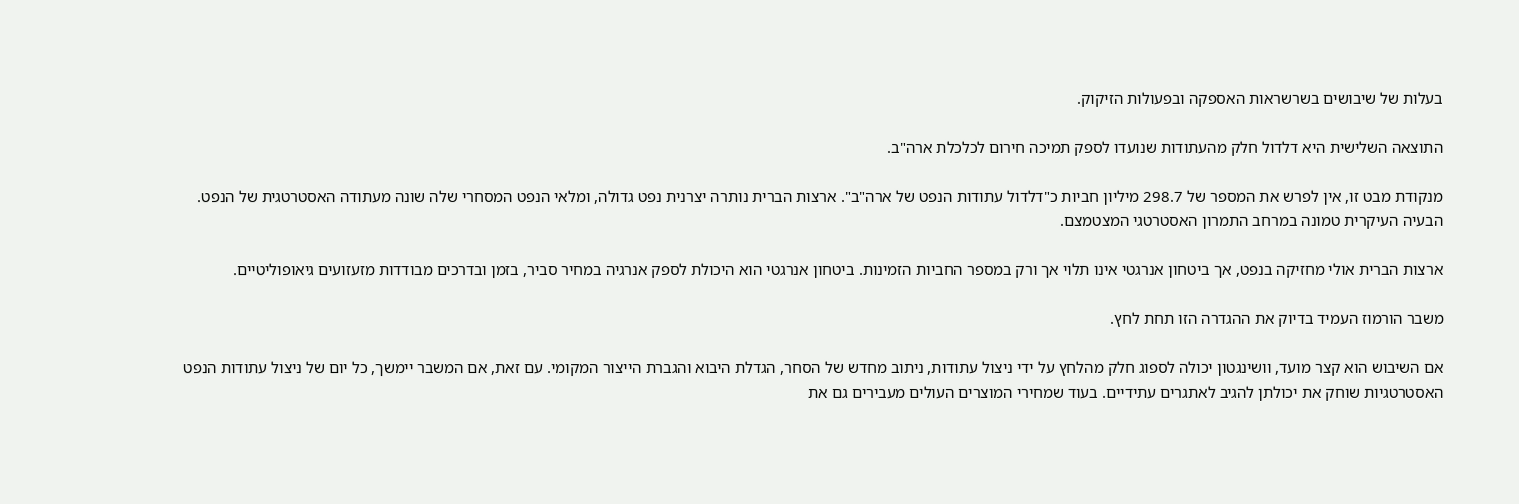בעלות של שיבושים בשרשראות האספקה ובפעולות הזיקוק.

התוצאה השלישית היא דלדול חלק מהעתודות שנועדו לספק תמיכה חירום לכלכלת ארה"ב.

מנקודת מבט זו, אין לפרש את המספר של 298.7 מיליון חביות כ"דלדול עתודות הנפט של ארה"ב". ארצות הברית נותרה יצרנית נפט גדולה, ומלאי הנפט המסחרי שלה שונה מעתודה האסטרטגית של הנפט. הבעיה העיקרית טמונה במרחב התמרון האסטרטגי המצטמצם.

ארצות הברית אולי מחזיקה בנפט, אך ביטחון אנרגטי אינו תלוי אך ורק במספר החביות הזמינות. ביטחון אנרגטי הוא היכולת לספק אנרגיה במחיר סביר, בזמן ובדרכים מבודדות מזעזועים גיאופוליטיים.

משבר הורמוז העמיד בדיוק את ההגדרה הזו תחת לחץ.

אם השיבוש הוא קצר מועד, וושינגטון יכולה לספוג חלק מהלחץ על ידי ניצול עתודות, ניתוב מחדש של הסחר, הגדלת היבוא והגברת הייצור המקומי. עם זאת, אם המשבר יימשך, כל יום של ניצול עתודות הנפט האסטרטגיות שוחק את יכולתן להגיב לאתגרים עתידיים. בעוד שמחירי המוצרים העולים מעבירים גם את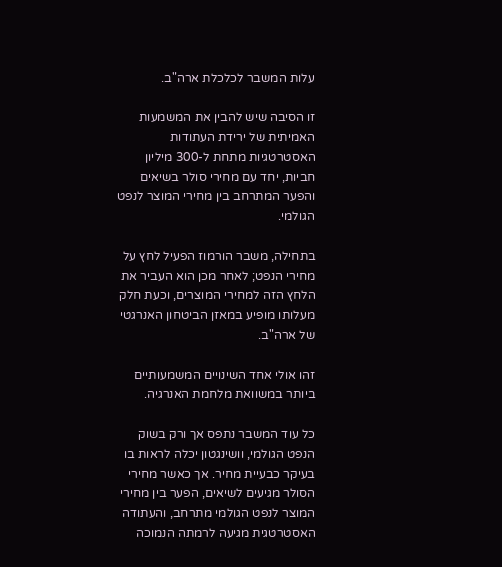עלות המשבר לכלכלת ארה"ב.

זו הסיבה שיש להבין את המשמעות האמיתית של ירידת העתודות האסטרטגיות מתחת ל-300 מיליון חביות, יחד עם מחירי סולר בשיאים והפער המתרחב בין מחירי המוצר לנפט הגולמי.

בתחילה, משבר הורמוז הפעיל לחץ על מחירי הנפט; לאחר מכן הוא העביר את הלחץ הזה למחירי המוצרים, וכעת חלק מעלותו מופיע במאזן הביטחון האנרגטי של ארה"ב.

זהו אולי אחד השינויים המשמעותיים ביותר במשוואת מלחמת האנרגיה.

כל עוד המשבר נתפס אך ורק בשוק הנפט הגולמי, וושינגטון יכלה לראות בו בעיקר כבעיית מחיר. אך כאשר מחירי הסולר מגיעים לשיאים, הפער בין מחירי המוצר לנפט הגולמי מתרחב, והעתודה האסטרטגית מגיעה לרמתה הנמוכה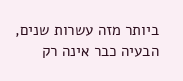ביותר מזה עשרות שנים, הבעיה כבר אינה רק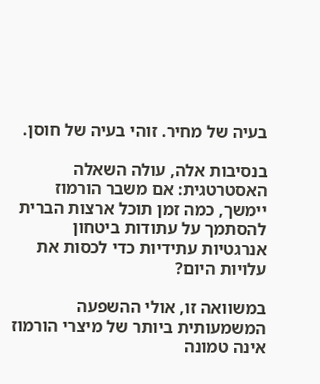בעיה של מחיר. זוהי בעיה של חוסן.

בנסיבות אלה, עולה השאלה האסטרטגית: אם משבר הורמוז יימשך, כמה זמן תוכל ארצות הברית להסתמך על עתודות ביטחון אנרגטיות עתידיות כדי לכסות את עלויות היום?

במשוואה זו, אולי ההשפעה המשמעותית ביותר של מיצרי הורמוז אינה טמונה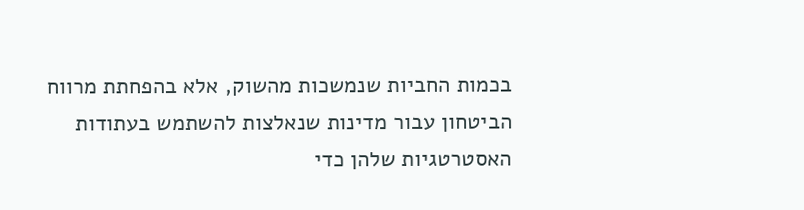בכמות החביות שנמשכות מהשוק, אלא בהפחתת מרווח הביטחון עבור מדינות שנאלצות להשתמש בעתודות האסטרטגיות שלהן כדי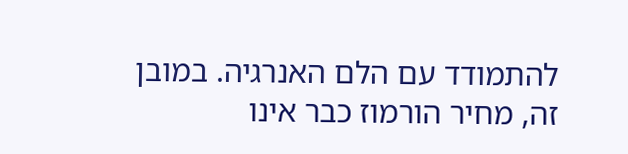להתמודד עם הלם האנרגיה. במובן זה, מחיר הורמוז כבר אינו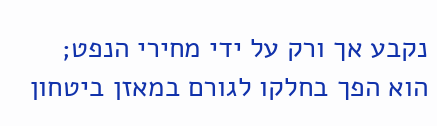נקבע אך ורק על ידי מחירי הנפט; הוא הפך בחלקו לגורם במאזן ביטחון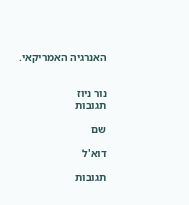האנרגיה האמריקאי.


נור ניוז
תגובות

שם

דוא'ל

תגובות